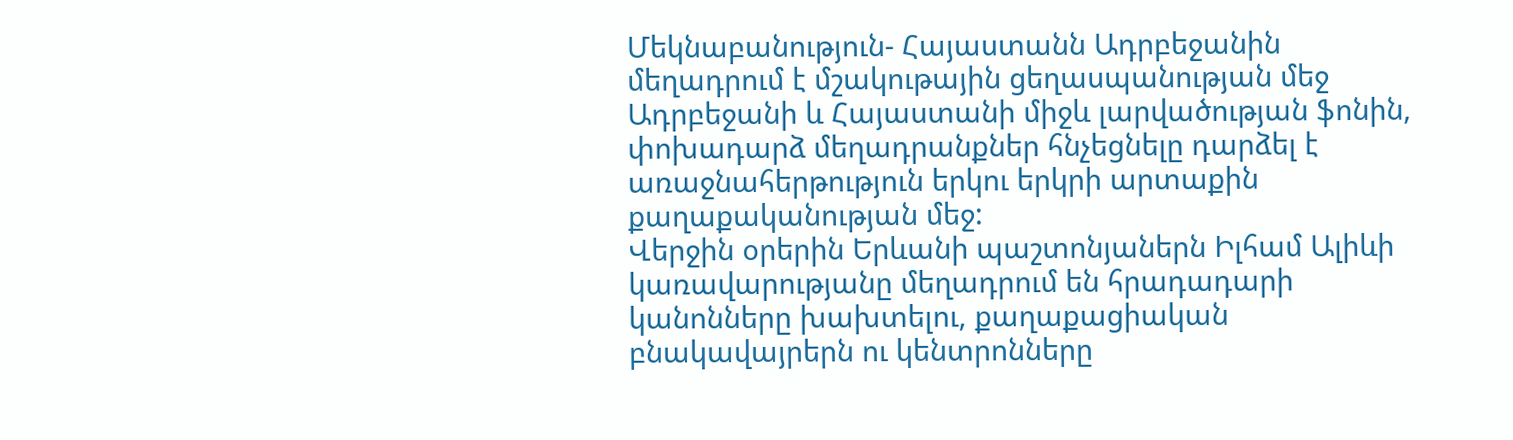Մեկնաբանություն- Հայաստանն Ադրբեջանին մեղադրում է մշակութային ցեղասպանության մեջ
Ադրբեջանի և Հայաստանի միջև լարվածության ֆոնին, փոխադարձ մեղադրանքներ հնչեցնելը դարձել է առաջնահերթություն երկու երկրի արտաքին քաղաքականության մեջ:
Վերջին օրերին Երևանի պաշտոնյաներն Իլհամ Ալիևի կառավարությանը մեղադրում են հրադադարի կանոնները խախտելու, քաղաքացիական բնակավայրերն ու կենտրոնները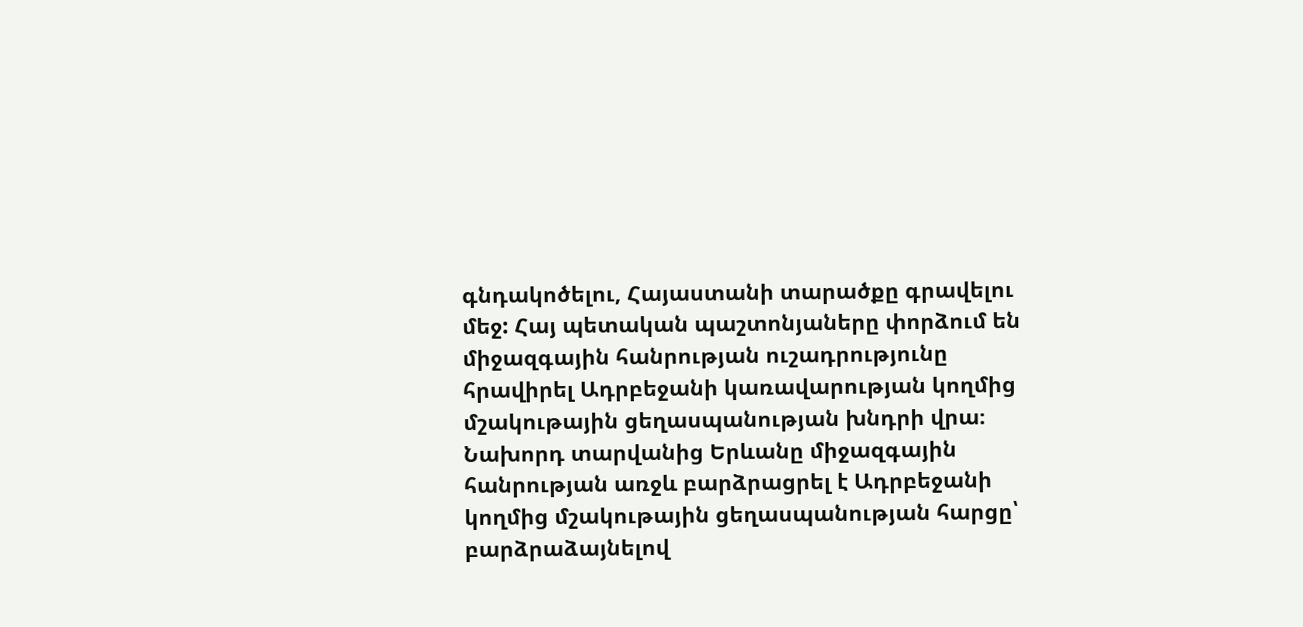գնդակոծելու, Հայաստանի տարածքը գրավելու մեջ: Հայ պետական պաշտոնյաները փորձում են միջազգային հանրության ուշադրությունը հրավիրել Ադրբեջանի կառավարության կողմից մշակութային ցեղասպանության խնդրի վրա։
Նախորդ տարվանից Երևանը միջազգային հանրության առջև բարձրացրել է Ադրբեջանի կողմից մշակութային ցեղասպանության հարցը՝ բարձրաձայնելով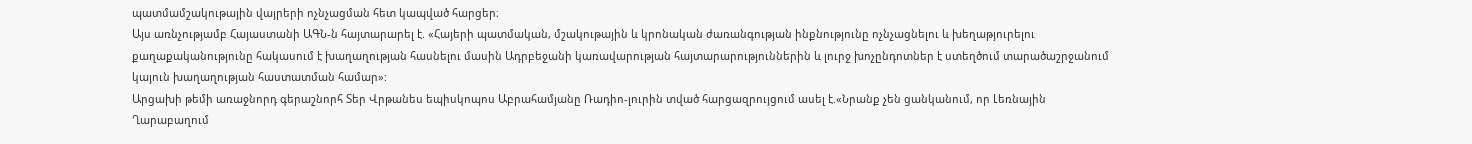պատմամշակութային վայրերի ոչնչացման հետ կապված հարցեր։
Այս առնչությամբ Հայաստանի ԱԳՆ-ն հայտարարել է. «Հայերի պատմական, մշակութային և կրոնական ժառանգության ինքնությունը ոչնչացնելու և խեղաթյուրելու քաղաքականությունը հակասում է խաղաղության հասնելու մասին Ադրբեջանի կառավարության հայտարարություններին և լուրջ խոչընդոտներ է ստեղծում տարածաշրջանում կայուն խաղաղության հաստատման համար»:
Արցախի թեմի առաջնորդ գերաշնորհ Տեր Վրթանես եպիսկոպոս Աբրահամյանը Ռադիո-լուրին տված հարցազրույցում ասել է.«Նրանք չեն ցանկանում, որ Լեռնային Ղարաբաղում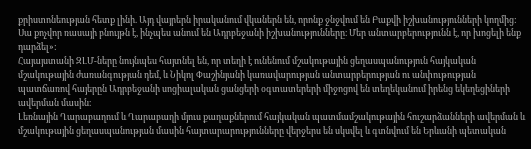քրիստոնեության հետք լինի. Այդ վայրերն իրականում վկաներն են, որոնք ջնջվում են Բաքվի իշխանությունների կողմից: Սա քոչվոր ռասայի բնույթն է, ինչպես անում են Ադրբեջանի իշխանությունները։ Մեր անտարբերությունն է, որ խոցելի ենք դարձել»:
Հայայստանի ԶԼՄ-ները նույնպես հայտնել են, որ տեղի է ունենում մշակութային ցեղասպանություն հայկական մշակութային ժառանգության դեմ, և Նիկոլ Փաշինյանի կառավարության անտարբերության ու անփութության պատճառով հայերըն Ադրբեջանի սոցիալական ցանցերի օգտատերերի միջոցով են տեղեկանում իրենց եկեղեցիների ավերման մասին։
Լեռնային Ղարաբաղում և Ղարաբաղի մյուս քաղաքներում հայկական պատմամշակութային հուշարձանների ավերման և մշակութային ցեղասպանության մասին հայտարարությունները վերջերս են սկսվել և գտնվում են Երևանի պետական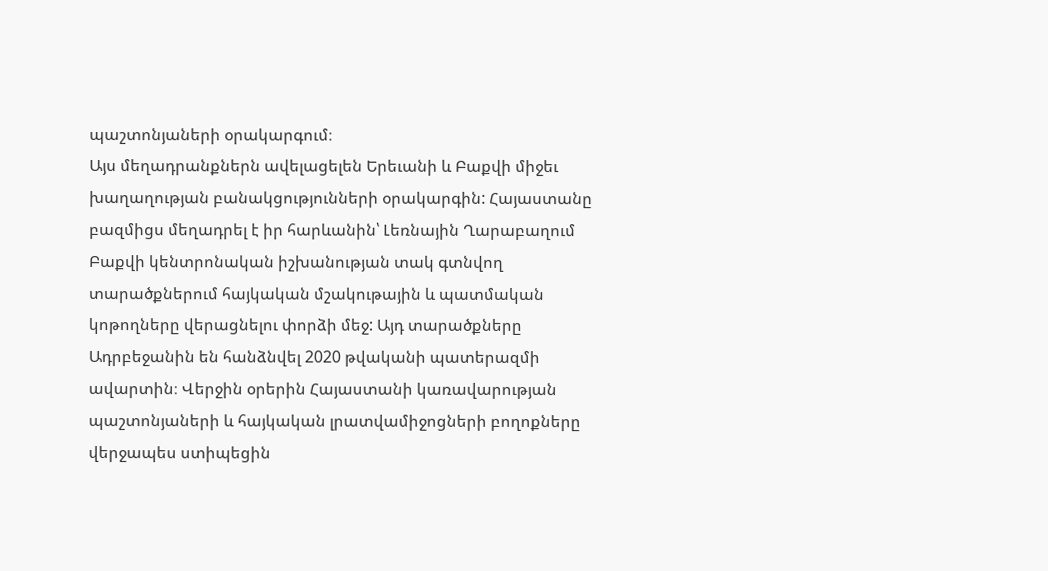պաշտոնյաների օրակարգում։
Այս մեղադրանքներն ավելացելեն Երեւանի և Բաքվի միջեւ խաղաղության բանակցությունների օրակարգին: Հայաստանը բազմիցս մեղադրել է իր հարևանին՝ Լեռնային Ղարաբաղում Բաքվի կենտրոնական իշխանության տակ գտնվող տարածքներում հայկական մշակութային և պատմական կոթողները վերացնելու փորձի մեջ: Այդ տարածքները Ադրբեջանին են հանձնվել 2020 թվականի պատերազմի ավարտին։ Վերջին օրերին Հայաստանի կառավարության պաշտոնյաների և հայկական լրատվամիջոցների բողոքները վերջապես ստիպեցին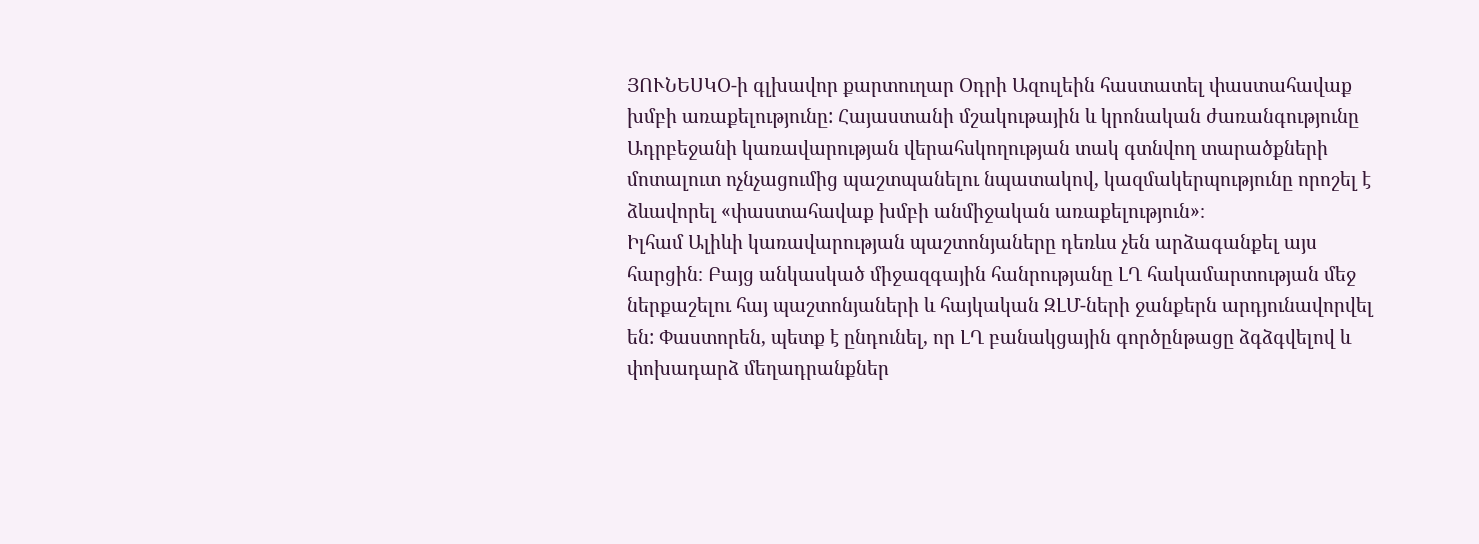ՅՈՒՆԵՍԿՕ-ի գլխավոր քարտուղար Օդրի Ազուլեին հաստատել փաստահավաք խմբի առաքելությունը: Հայաստանի մշակութային և կրոնական ժառանգությունը Ադրբեջանի կառավարության վերահսկողության տակ գտնվող տարածքների մոտալուտ ոչնչացումից պաշտպանելու նպատակով, կազմակերպությունը որոշել է ձևավորել «փաստահավաք խմբի անմիջական առաքելություն»։
Իլհամ Ալիևի կառավարության պաշտոնյաները դեռևս չեն արձագանքել այս հարցին։ Բայց անկասկած միջազգային հանրությանը ԼՂ հակամարտության մեջ ներքաշելու հայ պաշտոնյաների և հայկական ԶԼՄ-ների ջանքերն արդյունավորվել են: Փաստորեն, պետք է ընդունել, որ ԼՂ բանակցային գործընթացը ձգձգվելով և փոխադարձ մեղադրանքներ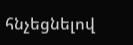հնչեցնելով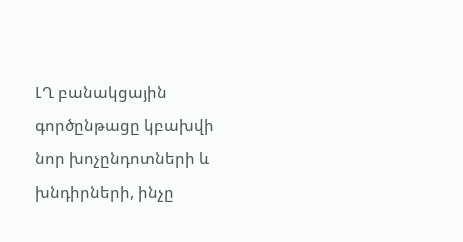ԼՂ բանակցային գործընթացը կբախվի նոր խոչընդոտների և խնդիրների, ինչը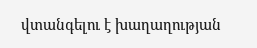վտանգելու է խաղաղության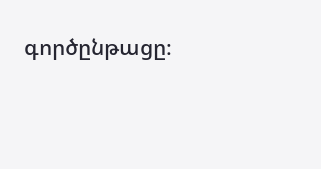գործընթացը։